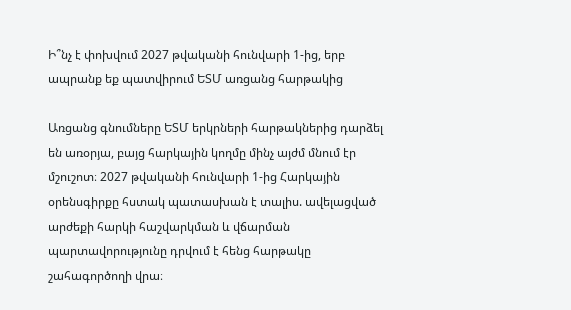Ի՞նչ է փոխվում 2027 թվականի հունվարի 1-ից, երբ ապրանք եք պատվիրում ԵՏՄ առցանց հարթակից

Առցանց գնումները ԵՏՄ երկրների հարթակներից դարձել են առօրյա, բայց հարկային կողմը մինչ այժմ մնում էր մշուշոտ։ 2027 թվականի հունվարի 1-ից Հարկային օրենսգիրքը հստակ պատասխան է տալիս. ավելացված արժեքի հարկի հաշվարկման և վճարման պարտավորությունը դրվում է հենց հարթակը շահագործողի վրա։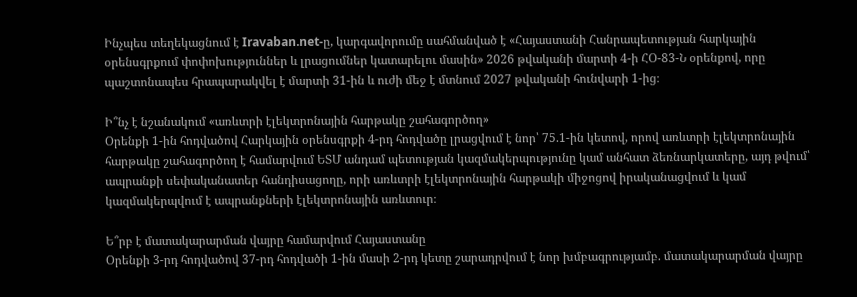Ինչպես տեղեկացնում է Iravaban.net-ը, կարգավորումը սահմանված է «Հայաստանի Հանրապետության հարկային օրենսգրքում փոփոխություններ և լրացումներ կատարելու մասին» 2026 թվականի մարտի 4-ի ՀՕ-83-Ն օրենքով, որը պաշտոնապես հրապարակվել է մարտի 31-ին և ուժի մեջ է մտնում 2027 թվականի հունվարի 1-ից։

Ի՞նչ է նշանակում «առևտրի էլեկտրոնային հարթակը շահագործող»
Օրենքի 1-ին հոդվածով Հարկային օրենսգրքի 4-րդ հոդվածը լրացվում է նոր՝ 75.1-ին կետով, որով առևտրի էլեկտրոնային հարթակը շահագործող է համարվում ԵՏՄ անդամ պետության կազմակերպությունը կամ անհատ ձեռնարկատերը, այդ թվում՝ ապրանքի սեփականատեր հանդիսացողը, որի առևտրի էլեկտրոնային հարթակի միջոցով իրականացվում և կամ կազմակերպվում է ապրանքների էլեկտրոնային առևտուր։

Ե՞րբ է մատակարարման վայրը համարվում Հայաստանը
Օրենքի 3-րդ հոդվածով 37-րդ հոդվածի 1-ին մասի 2-րդ կետը շարադրվում է նոր խմբագրությամբ. մատակարարման վայրը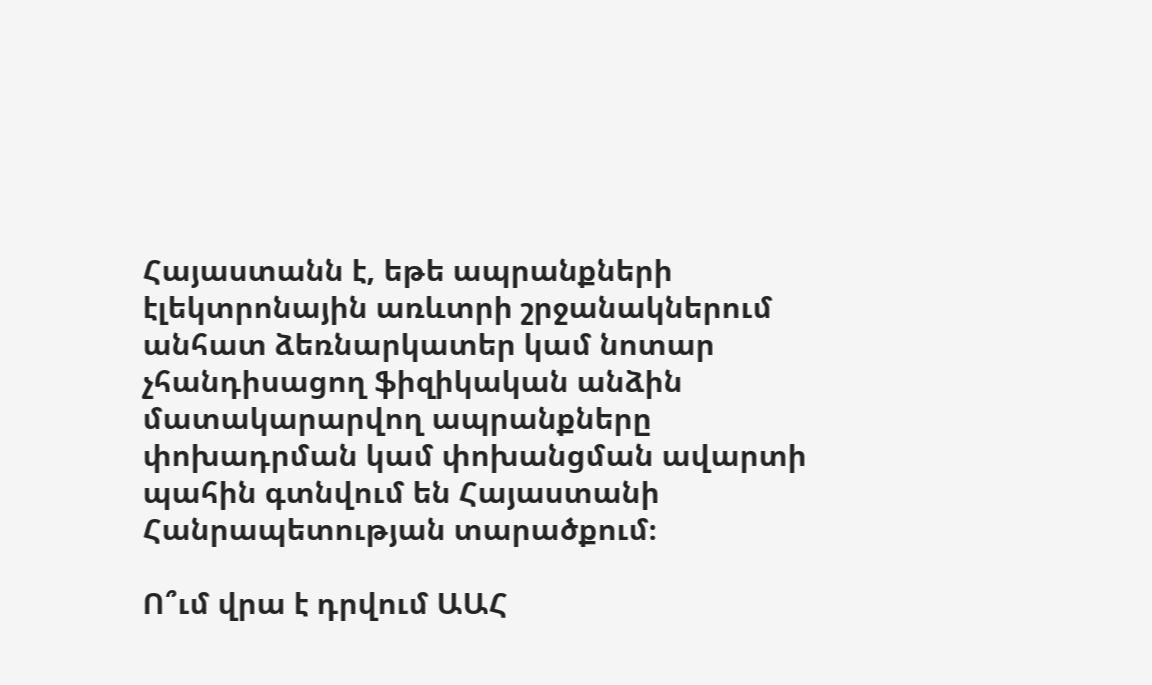Հայաստանն է, եթե ապրանքների էլեկտրոնային առևտրի շրջանակներում անհատ ձեռնարկատեր կամ նոտար չհանդիսացող ֆիզիկական անձին մատակարարվող ապրանքները փոխադրման կամ փոխանցման ավարտի պահին գտնվում են Հայաստանի Հանրապետության տարածքում։

Ո՞ւմ վրա է դրվում ԱԱՀ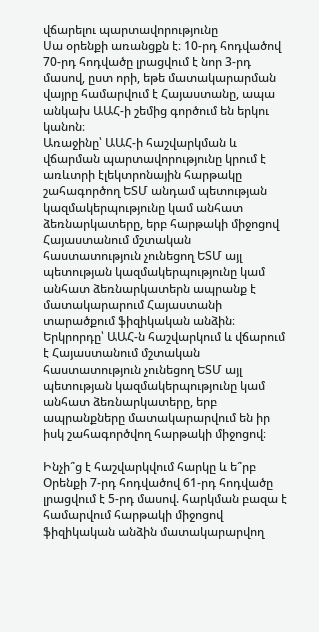վճարելու պարտավորությունը
Սա օրենքի առանցքն է։ 10-րդ հոդվածով 70-րդ հոդվածը լրացվում է նոր 3-րդ մասով, ըստ որի, եթե մատակարարման վայրը համարվում է Հայաստանը, ապա անկախ ԱԱՀ-ի շեմից գործում են երկու կանոն։
Առաջինը՝ ԱԱՀ-ի հաշվարկման և վճարման պարտավորությունը կրում է առևտրի էլեկտրոնային հարթակը շահագործող ԵՏՄ անդամ պետության կազմակերպությունը կամ անհատ ձեռնարկատերը, երբ հարթակի միջոցով Հայաստանում մշտական հաստատություն չունեցող ԵՏՄ այլ պետության կազմակերպությունը կամ անհատ ձեռնարկատերն ապրանք է մատակարարում Հայաստանի տարածքում ֆիզիկական անձին։
Երկրորդը՝ ԱԱՀ-ն հաշվարկում և վճարում է Հայաստանում մշտական հաստատություն չունեցող ԵՏՄ այլ պետության կազմակերպությունը կամ անհատ ձեռնարկատերը, երբ ապրանքները մատակարարվում են իր իսկ շահագործվող հարթակի միջոցով։

Ինչի՞ց է հաշվարկվում հարկը և ե՞րբ
Օրենքի 7-րդ հոդվածով 61-րդ հոդվածը լրացվում է 5-րդ մասով. հարկման բազա է համարվում հարթակի միջոցով ֆիզիկական անձին մատակարարվող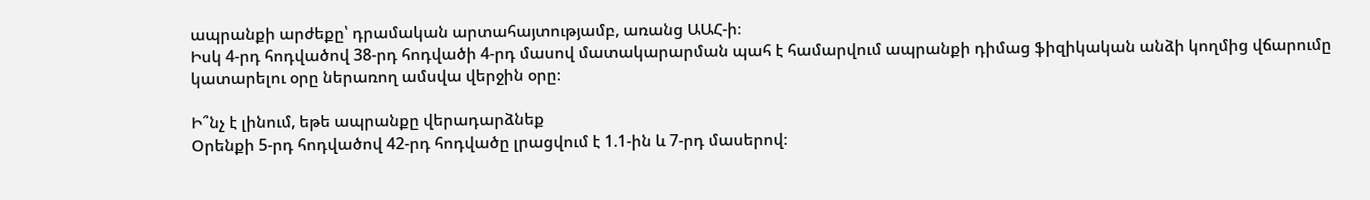ապրանքի արժեքը՝ դրամական արտահայտությամբ, առանց ԱԱՀ-ի։
Իսկ 4-րդ հոդվածով 38-րդ հոդվածի 4-րդ մասով մատակարարման պահ է համարվում ապրանքի դիմաց ֆիզիկական անձի կողմից վճարումը կատարելու օրը ներառող ամսվա վերջին օրը։

Ի՞նչ է լինում, եթե ապրանքը վերադարձնեք
Օրենքի 5-րդ հոդվածով 42-րդ հոդվածը լրացվում է 1.1-ին և 7-րդ մասերով։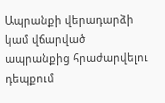Ապրանքի վերադարձի կամ վճարված ապրանքից հրաժարվելու դեպքում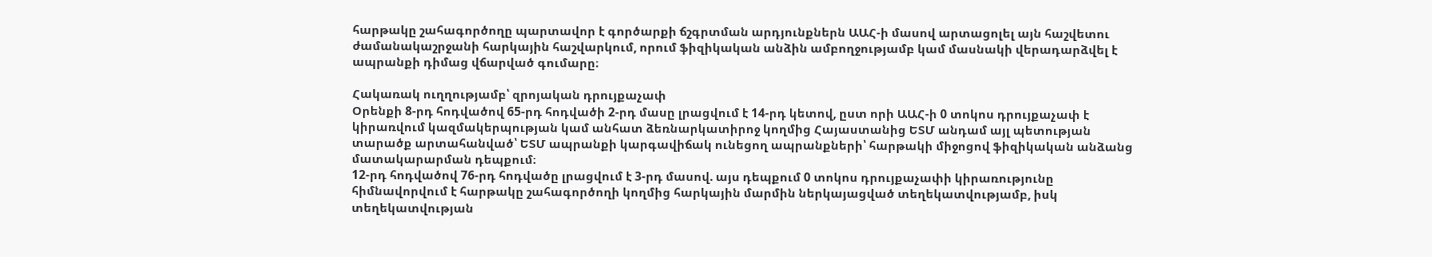հարթակը շահագործողը պարտավոր է գործարքի ճշգրտման արդյունքներն ԱԱՀ-ի մասով արտացոլել այն հաշվետու ժամանակաշրջանի հարկային հաշվարկում, որում ֆիզիկական անձին ամբողջությամբ կամ մասնակի վերադարձվել է ապրանքի դիմաց վճարված գումարը։

Հակառակ ուղղությամբ՝ զրոյական դրույքաչափ
Օրենքի 8-րդ հոդվածով 65-րդ հոդվածի 2-րդ մասը լրացվում է 14-րդ կետով, ըստ որի ԱԱՀ-ի 0 տոկոս դրույքաչափ է կիրառվում կազմակերպության կամ անհատ ձեռնարկատիրոջ կողմից Հայաստանից ԵՏՄ անդամ այլ պետության տարածք արտահանված՝ ԵՏՄ ապրանքի կարգավիճակ ունեցող ապրանքների՝ հարթակի միջոցով ֆիզիկական անձանց մատակարարման դեպքում։
12-րդ հոդվածով 76-րդ հոդվածը լրացվում է 3-րդ մասով. այս դեպքում 0 տոկոս դրույքաչափի կիրառությունը հիմնավորվում է հարթակը շահագործողի կողմից հարկային մարմին ներկայացված տեղեկատվությամբ, իսկ տեղեկատվության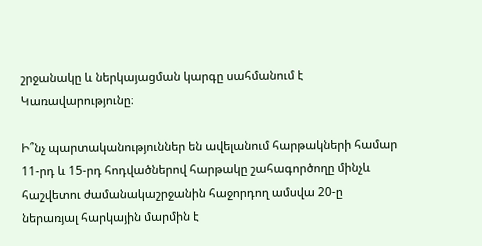շրջանակը և ներկայացման կարգը սահմանում է Կառավարությունը։

Ի՞նչ պարտականություններ են ավելանում հարթակների համար
11-րդ և 15-րդ հոդվածներով հարթակը շահագործողը մինչև հաշվետու ժամանակաշրջանին հաջորդող ամսվա 20-ը ներառյալ հարկային մարմին է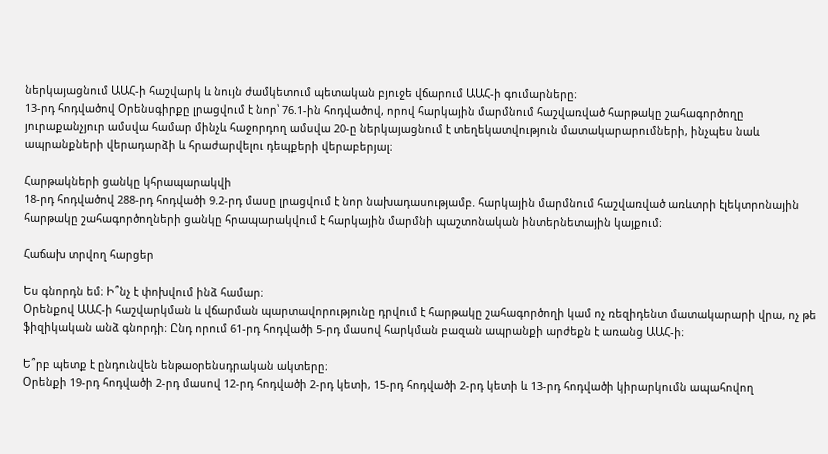ներկայացնում ԱԱՀ-ի հաշվարկ և նույն ժամկետում պետական բյուջե վճարում ԱԱՀ-ի գումարները։
13-րդ հոդվածով Օրենսգիրքը լրացվում է նոր՝ 76.1-ին հոդվածով, որով հարկային մարմնում հաշվառված հարթակը շահագործողը յուրաքանչյուր ամսվա համար մինչև հաջորդող ամսվա 20-ը ներկայացնում է տեղեկատվություն մատակարարումների, ինչպես նաև ապրանքների վերադարձի և հրաժարվելու դեպքերի վերաբերյալ։

Հարթակների ցանկը կհրապարակվի
18-րդ հոդվածով 288-րդ հոդվածի 9.2-րդ մասը լրացվում է նոր նախադասությամբ. հարկային մարմնում հաշվառված առևտրի էլեկտրոնային հարթակը շահագործողների ցանկը հրապարակվում է հարկային մարմնի պաշտոնական ինտերնետային կայքում։

Հաճախ տրվող հարցեր

Ես գնորդն եմ։ Ի՞նչ է փոխվում ինձ համար։
Օրենքով ԱԱՀ-ի հաշվարկման և վճարման պարտավորությունը դրվում է հարթակը շահագործողի կամ ոչ ռեզիդենտ մատակարարի վրա, ոչ թե ֆիզիկական անձ գնորդի։ Ընդ որում 61-րդ հոդվածի 5-րդ մասով հարկման բազան ապրանքի արժեքն է առանց ԱԱՀ-ի։

Ե՞րբ պետք է ընդունվեն ենթաօրենսդրական ակտերը։
Օրենքի 19-րդ հոդվածի 2-րդ մասով 12-րդ հոդվածի 2-րդ կետի, 15-րդ հոդվածի 2-րդ կետի և 13-րդ հոդվածի կիրարկումն ապահովող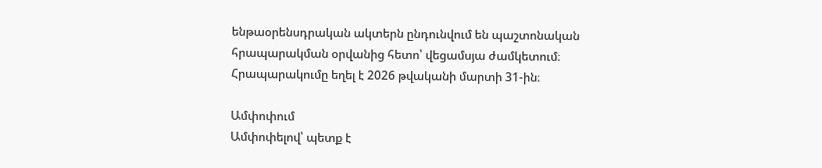ենթաօրենսդրական ակտերն ընդունվում են պաշտոնական հրապարակման օրվանից հետո՝ վեցամսյա ժամկետում։ Հրապարակումը եղել է 2026 թվականի մարտի 31-ին։

Ամփոփում
Ամփոփելով՝ պետք է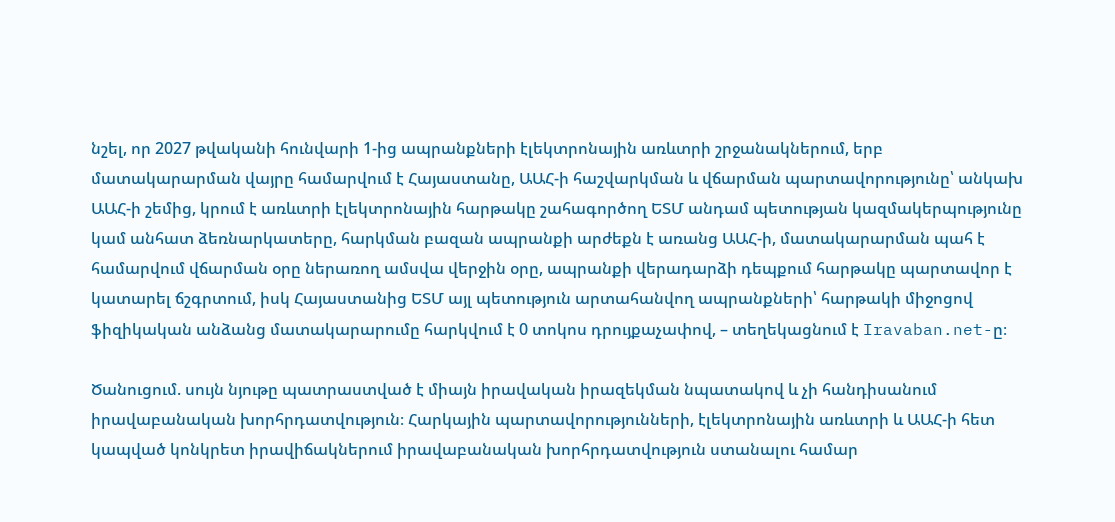նշել, որ 2027 թվականի հունվարի 1-ից ապրանքների էլեկտրոնային առևտրի շրջանակներում, երբ մատակարարման վայրը համարվում է Հայաստանը, ԱԱՀ-ի հաշվարկման և վճարման պարտավորությունը՝ անկախ ԱԱՀ-ի շեմից, կրում է առևտրի էլեկտրոնային հարթակը շահագործող ԵՏՄ անդամ պետության կազմակերպությունը կամ անհատ ձեռնարկատերը, հարկման բազան ապրանքի արժեքն է առանց ԱԱՀ-ի, մատակարարման պահ է համարվում վճարման օրը ներառող ամսվա վերջին օրը, ապրանքի վերադարձի դեպքում հարթակը պարտավոր է կատարել ճշգրտում, իսկ Հայաստանից ԵՏՄ այլ պետություն արտահանվող ապրանքների՝ հարթակի միջոցով ֆիզիկական անձանց մատակարարումը հարկվում է 0 տոկոս դրույքաչափով, – տեղեկացնում է Iravaban.net-ը։

Ծանուցում. սույն նյութը պատրաստված է միայն իրավական իրազեկման նպատակով և չի հանդիսանում իրավաբանական խորհրդատվություն։ Հարկային պարտավորությունների, էլեկտրոնային առևտրի և ԱԱՀ-ի հետ կապված կոնկրետ իրավիճակներում իրավաբանական խորհրդատվություն ստանալու համար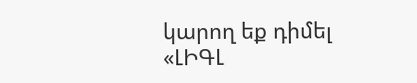կարող եք դիմել «ԼԻԳԼ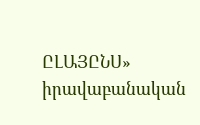ԸԼԱՅԸՆՍ» իրավաբանական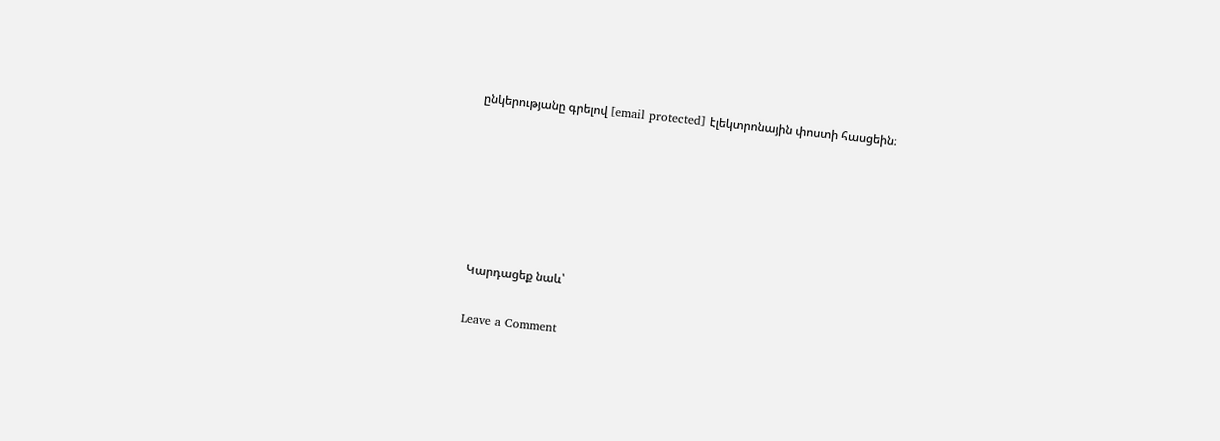ընկերությանը գրելով [email protected] էլեկտրոնային փոստի հասցեին։






Կարդացեք նաև՝

Leave a Comment